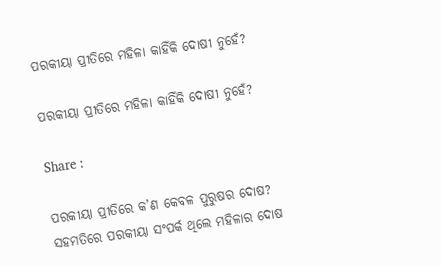ପରକୀୟା ପ୍ରୀତିରେ ମହିଳା କାହିଁକି ଦୋଷୀ ନୁହେଁ?

ପରକୀୟା ପ୍ରୀତିରେ ମହିଳା କାହିଁକି ଦୋଷୀ ନୁହେଁ?

Share :

ପରକୀୟା ପ୍ରୀତିରେ କ’ଣ କେବଳ ପୁରୁଷର ଦୋଷ? ସହମତିରେ ପରକୀୟା ସଂପର୍କ ଥିଲେ ମହିଳାର ଦୋଷ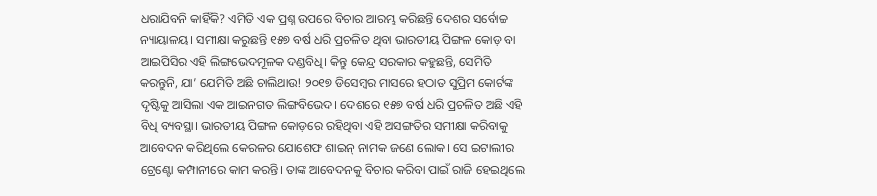ଧରାଯିବନି କାହିଁକି? ଏମିତି ଏକ ପ୍ରଶ୍ନ ଉପରେ ବିଚାର ଆରମ୍ଭ କରିଛନ୍ତି ଦେଶର ସର୍ବୋଚ୍ଚ ନ୍ୟାୟାଳୟ। ସମୀକ୍ଷା କରୁଛନ୍ତି ୧୫୭ ବର୍ଷ ଧରି ପ୍ରଚଳିତ ଥିବା ଭାରତୀୟ ପିଙ୍ଗଳ କୋଡ଼ ବା ଆଇପିସିର ଏହି ଲିଙ୍ଗଭେଦମୂଳକ ଦଣ୍ଡବିଧି। କିନ୍ତୁ କେନ୍ଦ୍ର ସରକାର କହୁଛନ୍ତି, ସେମିତି କରନ୍ତୁନି, ଯା’ ଯେମିତି ଅଛି ଚାଲିଥାଉ! ୨୦୧୭ ଡିସେମ୍ୱର ମାସରେ ହଠାତ ସୁପ୍ରିମ କୋର୍ଟଙ୍କ ଦୃଷ୍ଟିକୁ ଆସିଲା ଏକ ଆଇନଗତ ଲିଙ୍ଗବିଭେଦ। ଦେଶରେ ୧୫୭ ବର୍ଷ ଧରି ପ୍ରଚଳିତ ଅଛି ଏହି ବିଧି ବ୍ୟବସ୍ଥା। ଭାରତୀୟ ପିଙ୍ଗଳ କୋଡ଼ରେ ରହିଥିବା ଏହି ଅସଙ୍ଗତିର ସମୀକ୍ଷା କରିବାକୁ ଆବେଦନ କରିଥିଲେ କେରଳର ଯୋଶେଫ ଶାଇନ୍ ନାମକ ଜଣେ ଲୋକ। ସେ ଇଟାଲୀର ଟ୍ରେଣ୍ଟୋ କମ୍ପାନୀରେ କାମ କରନ୍ତି। ତାଙ୍କ ଆବେଦନକୁ ବିଚାର କରିବା ପାଇଁ ରାଜି ହେଇଥିଲେ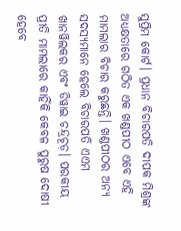ସୁପ୍ରିମ କୋର୍ଟ। ପ୍ରଧାନ ବିଚାରପତି ଦୀପକ ମିଶ୍ରଙ୍କ ଅଧ୍ୟକ୍ଷତାରେ ଗଠିତ ଏକ ଖଣ୍ଡପୀଠ ଏବେ ଏହି ମାମଲାର ବିଚାର କରୁଛନ୍ତି। ଖଣ୍ଡପୀଠର ଅନ୍ୟ ସଦସ୍ୟମାନେ ହେଲେ ବିଚାରପତି ଏଏମ ଖାନୱିଲକର ଏବଂ ଡିୱାଇ ଚନ୍ଦ୍ରଚୂଡ଼। ପରକୀୟ ପ୍ରୀତି ମାମଲାରେ କାହିଁକି କେବଳ ପୁରୁଷ ଦୋଷୀ ହେବେ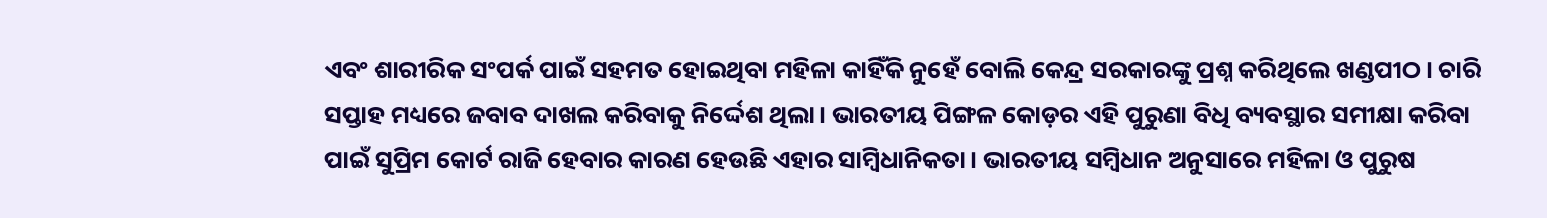ଏବଂ ଶାରୀରିକ ସଂପର୍କ ପାଇଁ ସହମତ ହୋଇଥିବା ମହିଳା କାହିଁକି ନୁହେଁ ବୋଲି କେନ୍ଦ୍ର ସରକାରଙ୍କୁ ପ୍ରଶ୍ନ କରିଥିଲେ ଖଣ୍ଡପୀଠ। ଚାରି ସପ୍ତାହ ମଧ୍ୟରେ ଜବାବ ଦାଖଲ କରିବାକୁ ନିର୍ଦ୍ଦେଶ ଥିଲା। ଭାରତୀୟ ପିଙ୍ଗଳ କୋଡ଼ର ଏହି ପୁରୁଣା ବିଧି ବ୍ୟବସ୍ଥାର ସମୀକ୍ଷା କରିବା ପାଇଁ ସୁପ୍ରିମ କୋର୍ଟ ରାଜି ହେବାର କାରଣ ହେଉଛି ଏହାର ସାମ୍ୱିଧାନିକତା। ଭାରତୀୟ ସମ୍ୱିଧାନ ଅନୁସାରେ ମହିଳା ଓ ପୁରୁଷ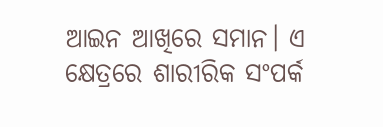ଆଇନ ଆଖିରେ ସମାନ। ଏ କ୍ଷେତ୍ରରେ ଶାରୀରିକ ସଂପର୍କ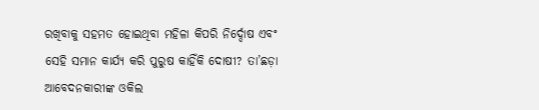ରଖିବାକୁ ସହମତ ହୋଇଥିବା ମହିଳା କିପରି ନିର୍ଦ୍ଦୋଷ ଏବଂ ସେହି ସମାନ କାର୍ଯ୍ୟ କରି ପୁରୁଷ କାହିଁକି ଦୋଷୀ? ତା’ଛଡ଼ା ଆବେଦନକାରୀଙ୍କ ଓକିଲ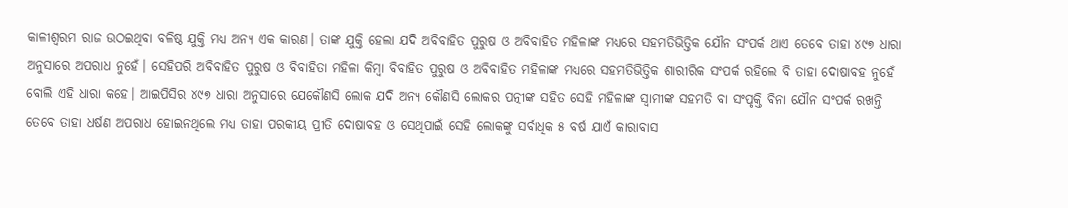କାଳୀଶ୍ୱରମ ରାଜ ଉଠଇଥିବା ବଳିଷ୍ଠ ଯୁକ୍ତି ମଧ୍ୟ ଅନ୍ୟ ଏକ କାରଣ। ତାଙ୍କ ଯୁକ୍ତି ହେଲା ଯଦି ଅବିବାହିତ ପୁରୁଷ ଓ ଅବିବାହିତ ମହିଳାଙ୍କ ମଧ୍ୟରେ ସହମତିଭିତ୍ତିକ ଯୌନ ସଂପର୍କ ଥାଏ ତେବେ ତାହା ୪୯୭ ଧାରା ଅନୁସାରେ ଅପରାଧ ନୁହେଁ। ସେହିପରି ଅବିବାହିତ ପୁରୁଷ ଓ ବିବାହିତା ମହିଳା କିମ୍ୱା ବିବାହିତ ପୁରୁଷ ଓ ଅବିବାହିତ ମହିଳାଙ୍କ ମଧ୍ୟରେ ସହମତିଭିତ୍ତିକ ଶାରୀରିକ ସଂପର୍କ ରହିଲେ ବି ତାହା ଦୋଷାବହ ନୁହେଁ ବୋଲି ଏହି ଧାରା କହେ। ଆଇପିସିର ୪୯୭ ଧାରା ଅନୁସାରେ ଯେକୌଣସି ଲୋକ ଯଦି ଅନ୍ୟ କୌଣସି ଲୋକର ପତ୍ନୀଙ୍କ ସହିତ ସେହି ମହିଳାଙ୍କ ସ୍ୱାମୀଙ୍କ ସହମତି ବା ସଂପୃକ୍ତି ବିନା ଯୌନ ସଂପର୍କ ରଖନ୍ତି ତେବେ ତାହା ଧର୍ଷଣ ଅପରାଧ ହୋଇନଥିଲେ ମଧ୍ୟ ତାହା ପରକୀୟ ପ୍ରୀତି ଦୋଷାବହ ଓ ସେଥିପାଇଁ ସେହି ଲୋକଙ୍କୁ ସର୍ବାଧିକ ୫ ବର୍ଷ ଯାଏଁ କାରାବାସ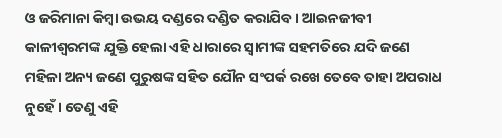ଓ ଜରିମାନା କିମ୍ୱା ଉଭୟ ଦଣ୍ଡରେ ଦଣ୍ଡିତ କରାଯିବ। ଆଇନଜୀବୀ କାଳୀଶ୍ୱରମଙ୍କ ଯୁକ୍ତି ହେଲା ଏହି ଧାରାରେ ସ୍ୱାମୀଙ୍କ ସହମତିରେ ଯଦି ଜଣେ ମହିଳା ଅନ୍ୟ ଜଣେ ପୁରୁଷଙ୍କ ସହିତ ଯୌନ ସଂପର୍କ ରଖେ ତେବେ ତାହା ଅପରାଧ ନୁହେଁ। ତେଣୁ ଏହି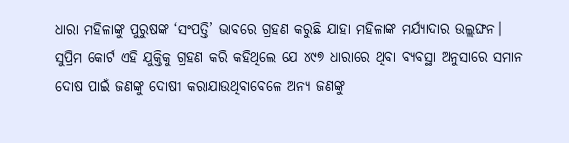ଧାରା ମହିଳାଙ୍କୁ ପୁରୁଷଙ୍କ ‘ସଂପତ୍ତି’ ଭାବରେ ଗ୍ରହଣ କରୁଛି ଯାହା ମହିଳାଙ୍କ ମର୍ଯ୍ୟାଦାର ଉଲ୍ଲଙ୍ଘନ। ସୁପ୍ରିମ କୋର୍ଟ ଏହି ଯୁକ୍ତିକୁ ଗ୍ରହଣ କରି କହିଥିଲେ ଯେ ୪୯୭ ଧାରାରେ ଥିବା ବ୍ୟବସ୍ଥା ଅନୁସାରେ ସମାନ ଦୋଷ ପାଇଁ ଜଣଙ୍କୁ ଦୋଷୀ କରାଯାଉଥିବାବେଳେ ଅନ୍ୟ ଜଣଙ୍କୁ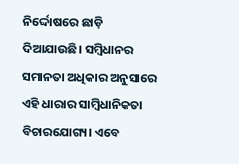ନିର୍ଦ୍ଦୋଷରେ ଛାଡ଼ି ଦିଆଯାଉଛି। ସମ୍ୱିଧାନର ସମାନତା ଅଧିକାର ଅନୁସାରେ ଏହି ଧାରାର ସାମ୍ୱିଧାନିକତା ବିଚାରଯୋଗ୍ୟ। ଏବେ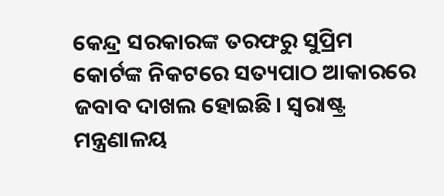କେନ୍ଦ୍ର ସରକାରଙ୍କ ତରଫରୁ ସୁପ୍ରିମ କୋର୍ଟଙ୍କ ନିକଟରେ ସତ୍ୟପାଠ ଆକାରରେ ଜବାବ ଦାଖଲ ହୋଇଛି। ସ୍ୱରାଷ୍ଟ୍ର ମନ୍ତ୍ରଣାଳୟ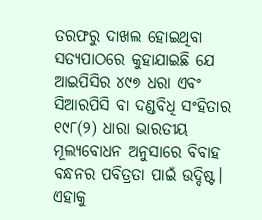ତରଫରୁ ଦାଖଲ ହୋଇଥିବା ସତ୍ୟପାଠରେ କୁହାଯାଇଛି ଯେ ଆଇପିସିର ୪୯୭ ଧରା ଏବଂ ସିଆରପିସି ବା ଦଣ୍ଡବିଧି ସଂହିତାର ୧୯୮(୨) ଧାରା ଭାରତୀୟ ମୂଲ୍ୟବୋଧନ ଅନୁସାରେ ବିବାହ ବନ୍ଧନର ପବିତ୍ରତା ପାଇଁ ଉଦ୍ଦିଷ୍ଟ। ଏହାକୁ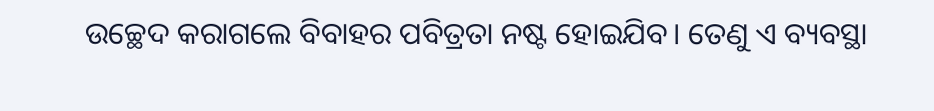ଉଚ୍ଛେଦ କରାଗଲେ ବିବାହର ପବିତ୍ରତା ନଷ୍ଟ ହୋଇଯିବ। ତେଣୁ ଏ ବ୍ୟବସ୍ଥା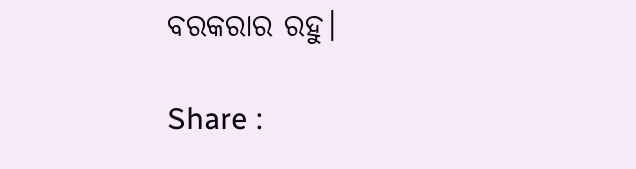ବରକରାର ରହୁ।

Share :